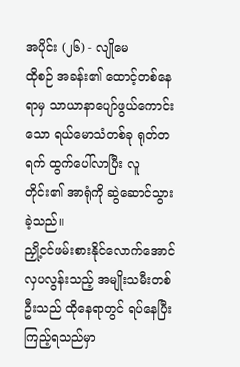အပိုင်း (၂၆) - လျိုမေ
ထိုစဉ် အခန်း၏ ထောင့်တစ်နေရာမှ သာယာနာပျော်ဖွယ်ကောင်းသော ရယ်မောသံတစ်ခု ရုတ်တရက် ထွက်ပေါ်လာပြီး လူတိုင်း၏ အာရုံကို ဆွဲဆောင်သွားခဲ့သည်။
ညှို့ငင်ဖမ်းစားနိုင်လောက်အောင် လှပလွန်းသည့် အမျိုးသမီးတစ်ဦးသည် ထိုနေရာတွင် ရပ်နေပြီး ကြည့်ရသည်မှာ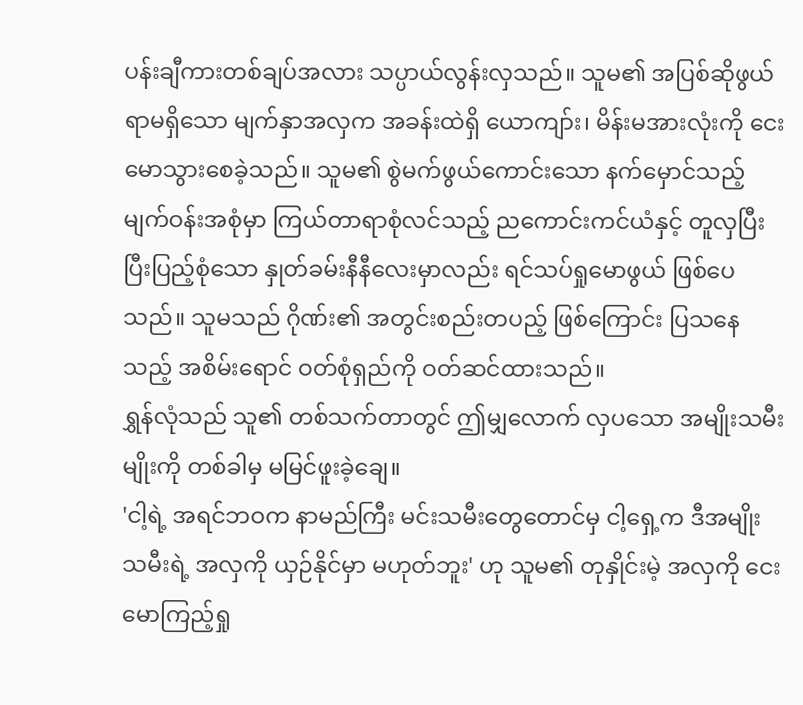ပန်းချီကားတစ်ချပ်အလား သပ္ပာယ်လွန်းလှသည်။ သူမ၏ အပြစ်ဆိုဖွယ်ရာမရှိသော မျက်နှာအလှက အခန်းထဲရှိ ယောကျာ်း၊ မိန်းမအားလုံးကို ငေးမောသွားစေခဲ့သည်။ သူမ၏ စွဲမက်ဖွယ်ကောင်းသော နက်မှောင်သည့် မျက်ဝန်းအစုံမှာ ကြယ်တာရာစုံလင်သည့် ညကောင်းကင်ယံနှင့် တူလှပြီး ပြီးပြည့်စုံသော နှုတ်ခမ်းနီနီလေးမှာလည်း ရင်သပ်ရှုမောဖွယ် ဖြစ်ပေသည်။ သူမသည် ဂိုဏ်း၏ အတွင်းစည်းတပည့် ဖြစ်ကြောင်း ပြသနေသည့် အစိမ်းရောင် ဝတ်စုံရှည်ကို ဝတ်ဆင်ထားသည်။
ရွှန်လုံသည် သူ၏ တစ်သက်တာတွင် ဤမျှလောက် လှပသော အမျိုးသမီးမျိုးကို တစ်ခါမှ မမြင်ဖူးခဲ့ချေ။
'ငါ့ရဲ့ အရင်ဘဝက နာမည်ကြီး မင်းသမီးတွေတောင်မှ ငါ့ရှေ့က ဒီအမျိုးသမီးရဲ့ အလှကို ယှဉ်နိုင်မှာ မဟုတ်ဘူး' ဟု သူမ၏ တုနှိုင်းမဲ့ အလှကို ငေးမောကြည့်ရှု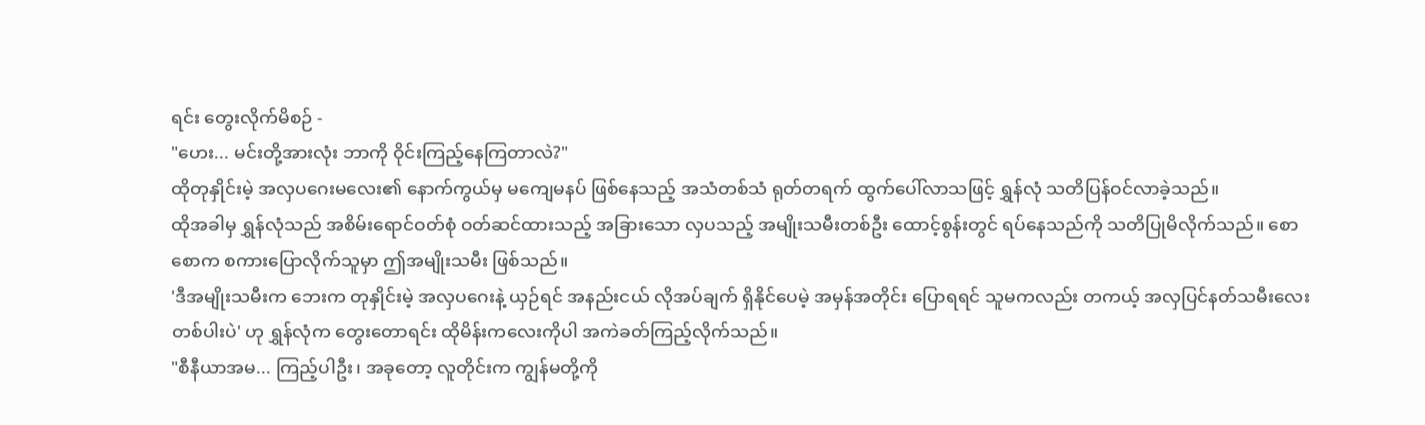ရင်း တွေးလိုက်မိစဉ် -
"ဟေး... မင်းတို့အားလုံး ဘာကို ဝိုင်းကြည့်နေကြတာလဲ?"
ထိုတုနှိုင်းမဲ့ အလှပဂေးမလေး၏ နောက်ကွယ်မှ မကျေမနပ် ဖြစ်နေသည့် အသံတစ်သံ ရုတ်တရက် ထွက်ပေါ်လာသဖြင့် ရွှန်လုံ သတိပြန်ဝင်လာခဲ့သည်။
ထိုအခါမှ ရွှန်လုံသည် အစိမ်းရောင်ဝတ်စုံ ဝတ်ဆင်ထားသည့် အခြားသော လှပသည့် အမျိုးသမီးတစ်ဦး ထောင့်စွန်းတွင် ရပ်နေသည်ကို သတိပြုမိလိုက်သည်။ စောစောက စကားပြောလိုက်သူမှာ ဤအမျိုးသမီး ဖြစ်သည်။
'ဒီအမျိုးသမီးက ဘေးက တုနှိုင်းမဲ့ အလှပဂေးနဲ့ ယှဉ်ရင် အနည်းငယ် လိုအပ်ချက် ရှိနိုင်ပေမဲ့ အမှန်အတိုင်း ပြောရရင် သူမကလည်း တကယ့် အလှပြင်နတ်သမီးလေးတစ်ပါးပဲ' ဟု ရွှန်လုံက တွေးတောရင်း ထိုမိန်းကလေးကိုပါ အကဲခတ်ကြည့်လိုက်သည်။
"စီနီယာအမ... ကြည့်ပါဦး၊ အခုတော့ လူတိုင်းက ကျွန်မတို့ကို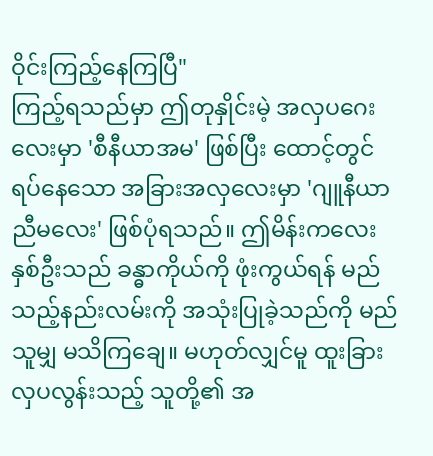ဝိုင်းကြည့်နေကြပြီ"
ကြည့်ရသည်မှာ ဤတုနှိုင်းမဲ့ အလှပဂေးလေးမှာ 'စီနီယာအမ' ဖြစ်ပြီး ထောင့်တွင် ရပ်နေသော အခြားအလှလေးမှာ 'ဂျူနီယာညီမလေး' ဖြစ်ပုံရသည်။ ဤမိန်းကလေးနှစ်ဦးသည် ခန္ဓာကိုယ်ကို ဖုံးကွယ်ရန် မည်သည့်နည်းလမ်းကို အသုံးပြုခဲ့သည်ကို မည်သူမျှ မသိကြချေ။ မဟုတ်လျှင်မူ ထူးခြားလှပလွန်းသည့် သူတို့၏ အ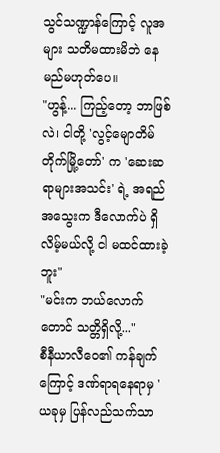သွင်သဏ္ဍာန်ကြောင့် လူအများ သတိမထားမိဘဲ နေမည်မဟုတ်ပေ။
"ဟွန့်... ကြည့်တော့ ဘာဖြစ်လဲ၊ ငါတို့ 'လွင့်မျောတိမ်တိုက်မြို့တော်' က 'ဆေးဆရာများအသင်း' ရဲ့ အရည်အသွေးက ဒီလောက်ပဲ ရှိလိမ့်မယ်လို့ ငါ မထင်ထားခဲ့ဘူး"
"မင်းက ဘယ်လောက်တောင် သတ္တိရှိလို့..."
စီနီယာလီဝေ၏ ကန်ချက်ကြောင့် ဒဏ်ရာရနေရာမှ 'ယခုမှ ပြန်လည်သက်သာ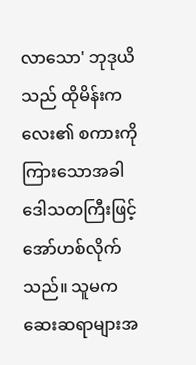လာသော' ဘုဒုယိသည် ထိုမိန်းကလေး၏ စကားကို ကြားသောအခါ ဒေါသတကြီးဖြင့် အော်ဟစ်လိုက်သည်။ သူမက ဆေးဆရာများအ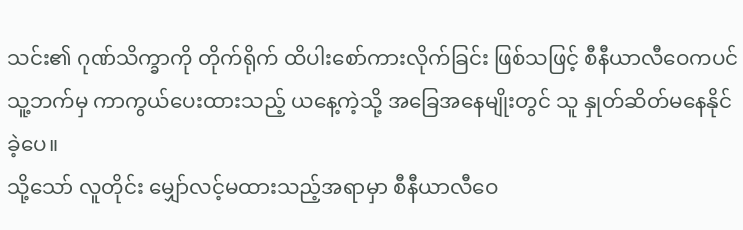သင်း၏ ဂုဏ်သိက္ခာကို တိုက်ရိုက် ထိပါးစော်ကားလိုက်ခြင်း ဖြစ်သဖြင့် စီနီယာလီဝေကပင် သူ့ဘက်မှ ကာကွယ်ပေးထားသည့် ယနေ့ကဲ့သို့ အခြေအနေမျိုးတွင် သူ နှုတ်ဆိတ်မနေနိုင်ခဲ့ပေ။
သို့သော် လူတိုင်း မျှော်လင့်မထားသည့်အရာမှာ စီနီယာလီဝေ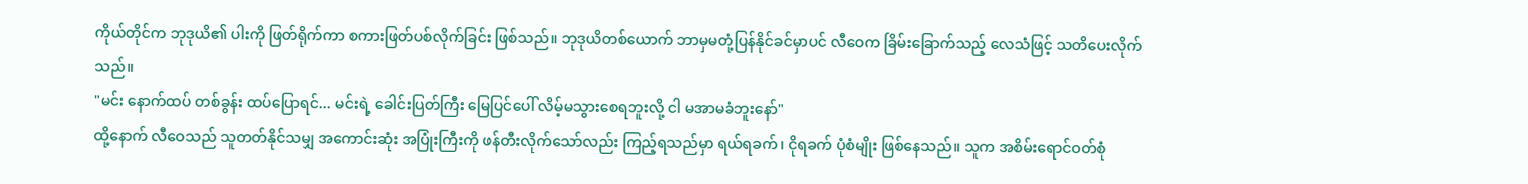ကိုယ်တိုင်က ဘုဒုယိ၏ ပါးကို ဖြတ်ရိုက်ကာ စကားဖြတ်ပစ်လိုက်ခြင်း ဖြစ်သည်။ ဘုဒုယိတစ်ယောက် ဘာမှမတုံ့ပြန်နိုင်ခင်မှာပင် လီဝေက ခြိမ်းခြောက်သည့် လေသံဖြင့် သတိပေးလိုက်သည်။
"မင်း နောက်ထပ် တစ်ခွန်း ထပ်ပြောရင်... မင်းရဲ့ ခေါင်းပြတ်ကြီး မြေပြင်ပေါ် လိမ့်မသွားစေရဘူးလို့ ငါ မအာမခံဘူးနော်"
ထို့နောက် လီဝေသည် သူတတ်နိုင်သမျှ အကောင်းဆုံး အပြုံးကြီးကို ဖန်တီးလိုက်သော်လည်း ကြည့်ရသည်မှာ ရယ်ရခက်၊ ငိုရခက် ပုံစံမျိုး ဖြစ်နေသည်။ သူက အစိမ်းရောင်ဝတ်စုံ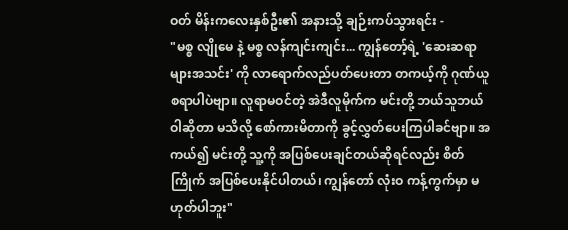ဝတ် မိန်းကလေးနှစ်ဦး၏ အနားသို့ ချဉ်းကပ်သွားရင်း -
"မစ္စ လျိုမေ နဲ့ မစ္စ လန်ကျင်းကျင်း... ကျွန်တော့်ရဲ့ 'ဆေးဆရာများအသင်း' ကို လာရောက်လည်ပတ်ပေးတာ တကယ့်ကို ဂုဏ်ယူစရာပါပဲဗျာ။ လူရာမဝင်တဲ့ အဲဒီလူမိုက်က မင်းတို့ ဘယ်သူဘယ်ဝါဆိုတာ မသိလို့ စော်ကားမိတာကို ခွင့်လွှတ်ပေးကြပါခင်ဗျာ။ အကယ်၍ မင်းတို့ သူ့ကို အပြစ်ပေးချင်တယ်ဆိုရင်လည်း စိတ်ကြိုက် အပြစ်ပေးနိုင်ပါတယ်၊ ကျွန်တော် လုံးဝ ကန့်ကွက်မှာ မဟုတ်ပါဘူး"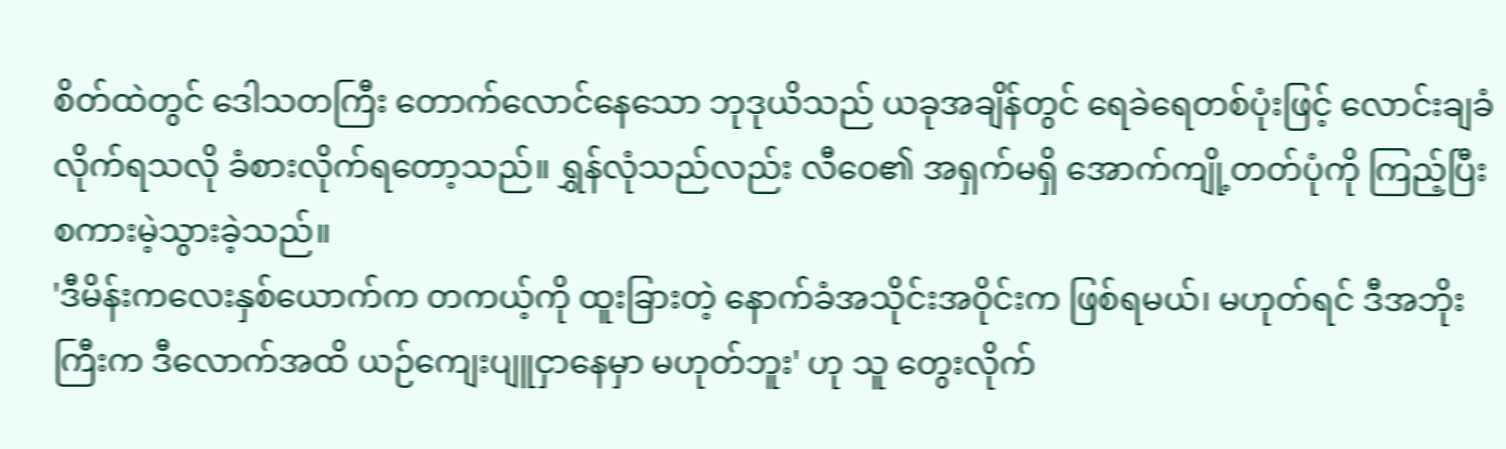စိတ်ထဲတွင် ဒေါသတကြီး တောက်လောင်နေသော ဘုဒုယိသည် ယခုအချိန်တွင် ရေခဲရေတစ်ပုံးဖြင့် လောင်းချခံလိုက်ရသလို ခံစားလိုက်ရတော့သည်။ ရွှန်လုံသည်လည်း လီဝေ၏ အရှက်မရှိ အောက်ကျို့တတ်ပုံကို ကြည့်ပြီး စကားမဲ့သွားခဲ့သည်။
'ဒီမိန်းကလေးနှစ်ယောက်က တကယ့်ကို ထူးခြားတဲ့ နောက်ခံအသိုင်းအဝိုင်းက ဖြစ်ရမယ်၊ မဟုတ်ရင် ဒီအဘိုးကြီးက ဒီလောက်အထိ ယဉ်ကျေးပျူငှာနေမှာ မဟုတ်ဘူး' ဟု သူ တွေးလိုက်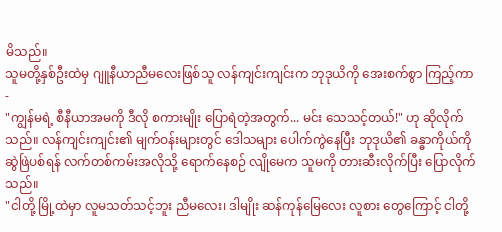မိသည်။
သူမတို့နှစ်ဦးထဲမှ ဂျူနီယာညီမလေးဖြစ်သူ လန်ကျင်းကျင်းက ဘုဒုယိကို အေးစက်စွာ ကြည့်ကာ -
"ကျွန်မရဲ့ စီနီယာအမကို ဒီလို စကားမျိုး ပြောရဲတဲ့အတွက်... မင်း သေသင့်တယ်!" ဟု ဆိုလိုက်သည်။ လန်ကျင်းကျင်း၏ မျက်ဝန်းများတွင် ဒေါသများ ပေါက်ကွဲနေပြီး ဘုဒုယိ၏ ခန္ဓာကိုယ်ကို ဆွဲဖြဲပစ်ရန် လက်တစ်ကမ်းအလိုသို့ ရောက်နေစဉ် လျိုမေက သူမကို တားဆီးလိုက်ပြီး ပြောလိုက်သည်။
"ငါတို့ မြို့ထဲမှာ လူမသတ်သင့်ဘူး ညီမလေး၊ ဒါမျိုး ဆန်ကုန်မြေလေး လူစား တွေကြောင့် ငါတို့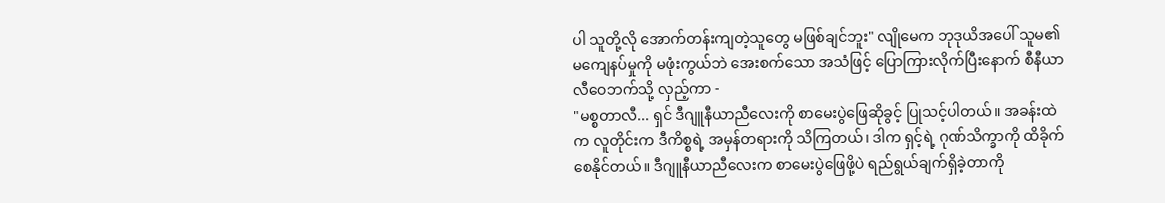ပါ သူတို့လို အောက်တန်းကျတဲ့သူတွေ မဖြစ်ချင်ဘူး" လျိုမေက ဘုဒုယိအပေါ် သူမ၏ မကျေနပ်မှုကို မဖုံးကွယ်ဘဲ အေးစက်သော အသံဖြင့် ပြောကြားလိုက်ပြီးနောက် စီနီယာလီဝေဘက်သို့ လှည့်ကာ -
"မစ္စတာလီ... ရှင် ဒီဂျူနီယာညီလေးကို စာမေးပွဲဖြေဆိုခွင့် ပြုသင့်ပါတယ်။ အခန်းထဲက လူတိုင်းက ဒီကိစ္စရဲ့ အမှန်တရားကို သိကြတယ်၊ ဒါက ရှင့်ရဲ့ ဂုဏ်သိက္ခာကို ထိခိုက်စေနိုင်တယ်။ ဒီဂျူနီယာညီလေးက စာမေးပွဲဖြေဖို့ပဲ ရည်ရွယ်ချက်ရှိခဲ့တာကို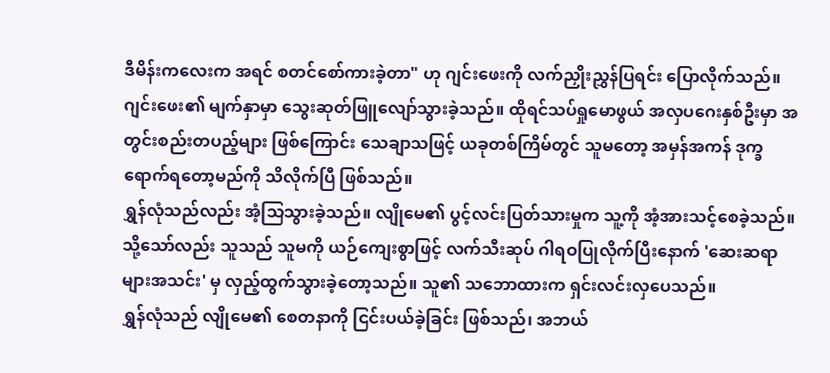ဒီမိန်းကလေးက အရင် စတင်စော်ကားခဲ့တာ" ဟု ဂျင်းဖေးကို လက်ညှိုးညွှန်ပြရင်း ပြောလိုက်သည်။
ဂျင်းဖေး၏ မျက်နှာမှာ သွေးဆုတ်ဖြူလျော်သွားခဲ့သည်။ ထိုရင်သပ်ရှုမောဖွယ် အလှပဂေးနှစ်ဦးမှာ အတွင်းစည်းတပည့်များ ဖြစ်ကြောင်း သေချာသဖြင့် ယခုတစ်ကြိမ်တွင် သူမတော့ အမှန်အကန် ဒုက္ခရောက်ရတော့မည်ကို သိလိုက်ပြီ ဖြစ်သည်။
ရွှန်လုံသည်လည်း အံ့သြသွားခဲ့သည်။ လျိုမေ၏ ပွင့်လင်းပြတ်သားမှုက သူ့ကို အံ့အားသင့်စေခဲ့သည်။ သို့သော်လည်း သူသည် သူမကို ယဉ်ကျေးစွာဖြင့် လက်သီးဆုပ် ဂါရဝပြုလိုက်ပြီးနောက် 'ဆေးဆရာများအသင်း' မှ လှည့်ထွက်သွားခဲ့တော့သည်။ သူ၏ သဘောထားက ရှင်းလင်းလှပေသည်။
ရွှန်လုံသည် လျိုမေ၏ စေတနာကို ငြင်းပယ်ခဲ့ခြင်း ဖြစ်သည်၊ အဘယ်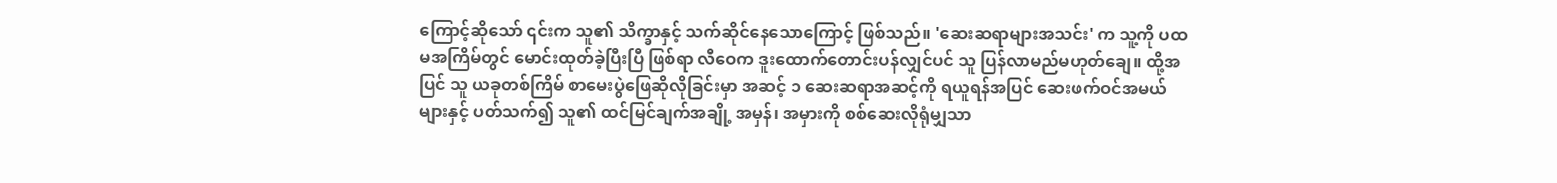ကြောင့်ဆိုသော် ၎င်းက သူ၏ သိက္ခာနှင့် သက်ဆိုင်နေသောကြောင့် ဖြစ်သည်။ 'ဆေးဆရာများအသင်း' က သူ့ကို ပထမအကြိမ်တွင် မောင်းထုတ်ခဲ့ပြီးပြီ ဖြစ်ရာ လီဝေက ဒူးထောက်တောင်းပန်လျှင်ပင် သူ ပြန်လာမည်မဟုတ်ချေ။ ထို့အပြင် သူ ယခုတစ်ကြိမ် စာမေးပွဲဖြေဆိုလိုခြင်းမှာ အဆင့် ၁ ဆေးဆရာအဆင့်ကို ရယူရန်အပြင် ဆေးဖက်ဝင်အမယ်များနှင့် ပတ်သက်၍ သူ၏ ထင်မြင်ချက်အချို့ အမှန်၊ အမှားကို စစ်ဆေးလိုရုံမျှသာ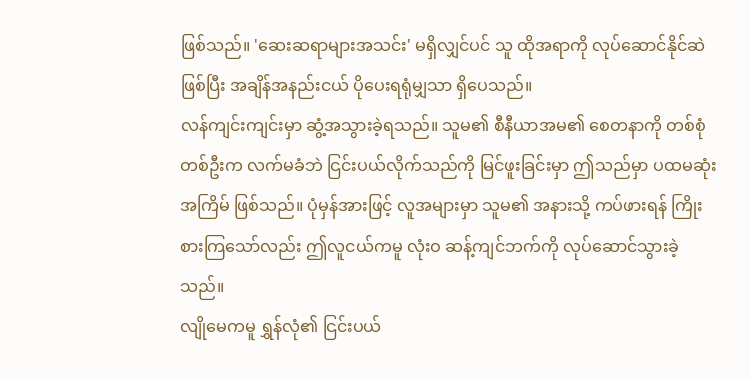ဖြစ်သည်။ 'ဆေးဆရာများအသင်း' မရှိလျှင်ပင် သူ ထိုအရာကို လုပ်ဆောင်နိုင်ဆဲဖြစ်ပြီး အချိန်အနည်းငယ် ပိုပေးရရုံမျှသာ ရှိပေသည်။
လန်ကျင်းကျင်းမှာ ဆွံ့အသွားခဲ့ရသည်။ သူမ၏ စီနီယာအမ၏ စေတနာကို တစ်စုံတစ်ဦးက လက်မခံဘဲ ငြင်းပယ်လိုက်သည်ကို မြင်ဖူးခြင်းမှာ ဤသည်မှာ ပထမဆုံးအကြိမ် ဖြစ်သည်။ ပုံမှန်အားဖြင့် လူအများမှာ သူမ၏ အနားသို့ ကပ်ဖားရန် ကြိုးစားကြသော်လည်း ဤလူငယ်ကမူ လုံးဝ ဆန့်ကျင်ဘက်ကို လုပ်ဆောင်သွားခဲ့သည်။
လျိုမေကမူ ရွှန်လုံ၏ ငြင်းပယ်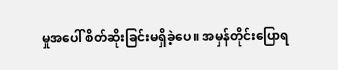မှုအပေါ် စိတ်ဆိုးခြင်းမရှိခဲ့ပေ။ အမှန်တိုင်းပြောရ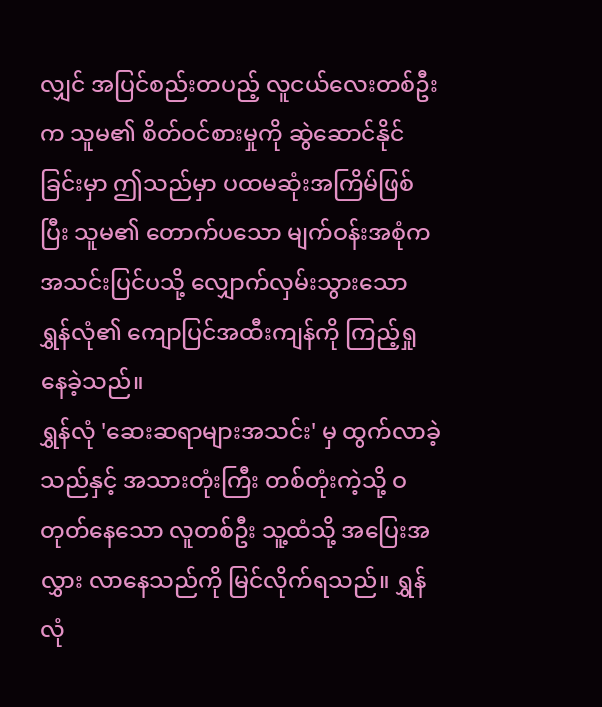လျှင် အပြင်စည်းတပည့် လူငယ်လေးတစ်ဦးက သူမ၏ စိတ်ဝင်စားမှုကို ဆွဲဆောင်နိုင်ခြင်းမှာ ဤသည်မှာ ပထမဆုံးအကြိမ်ဖြစ်ပြီး သူမ၏ တောက်ပသော မျက်ဝန်းအစုံက အသင်းပြင်ပသို့ လျှောက်လှမ်းသွားသော ရွှန်လုံ၏ ကျောပြင်အထီးကျန်ကို ကြည့်ရှုနေခဲ့သည်။
ရွှန်လုံ 'ဆေးဆရာများအသင်း' မှ ထွက်လာခဲ့သည်နှင့် အသားတုံးကြီး တစ်တုံးကဲ့သို့ ဝတုတ်နေသော လူတစ်ဦး သူ့ထံသို့ အပြေးအလွှား လာနေသည်ကို မြင်လိုက်ရသည်။ ရွှန်လုံ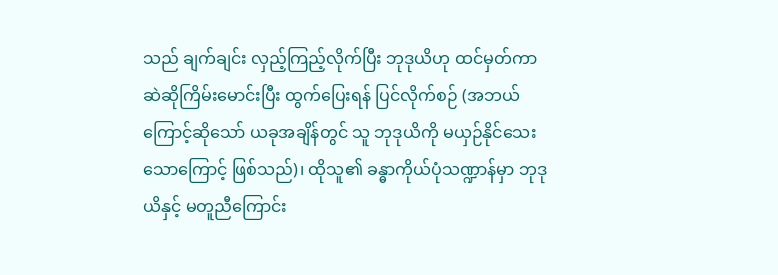သည် ချက်ချင်း လှည့်ကြည့်လိုက်ပြီး ဘုဒုယိဟု ထင်မှတ်ကာ ဆဲဆိုကြိမ်းမောင်းပြီး ထွက်ပြေးရန် ပြင်လိုက်စဉ် (အဘယ်ကြောင့်ဆိုသော် ယခုအချိန်တွင် သူ ဘုဒုယိကို မယှဉ်နိုင်သေးသောကြောင့် ဖြစ်သည်)၊ ထိုသူ၏ ခန္ဓာကိုယ်ပုံသဏ္ဍာန်မှာ ဘုဒုယိနှင့် မတူညီကြောင်း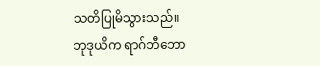သတိပြုမိသွားသည်။
ဘုဒုယိက ရာဂ်ဘီဘော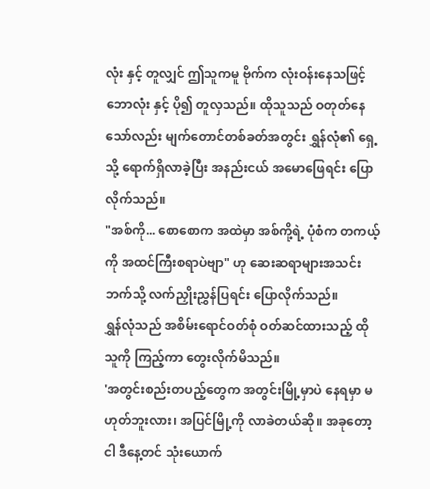လုံး နှင့် တူလျှင် ဤသူကမူ ဗိုက်က လုံးဝန်းနေသဖြင့် ဘောလုံး နှင့် ပို၍ တူလှသည်။ ထိုသူသည် ဝတုတ်နေသော်လည်း မျက်တောင်တစ်ခတ်အတွင်း ရွှန်လုံ၏ ရှေ့သို့ ရောက်ရှိလာခဲ့ပြီး အနည်းငယ် အမောဖြေရင်း ပြောလိုက်သည်။
"အစ်ကို... စောစောက အထဲမှာ အစ်ကို့ရဲ့ ပုံစံက တကယ့်ကို အထင်ကြီးစရာပဲဗျာ" ဟု ဆေးဆရာများအသင်းဘက်သို့ လက်ညှိုးညွှန်ပြရင်း ပြောလိုက်သည်။
ရွှန်လုံသည် အစိမ်းရောင်ဝတ်စုံ ဝတ်ဆင်ထားသည့် ထိုသူကို ကြည့်ကာ တွေးလိုက်မိသည်။
'အတွင်းစည်းတပည့်တွေက အတွင်းမြို့မှာပဲ နေရမှာ မဟုတ်ဘူးလား၊ အပြင်မြို့ကို လာခဲတယ်ဆို။ အခုတော့ ငါ ဒီနေ့တင် သုံးယောက်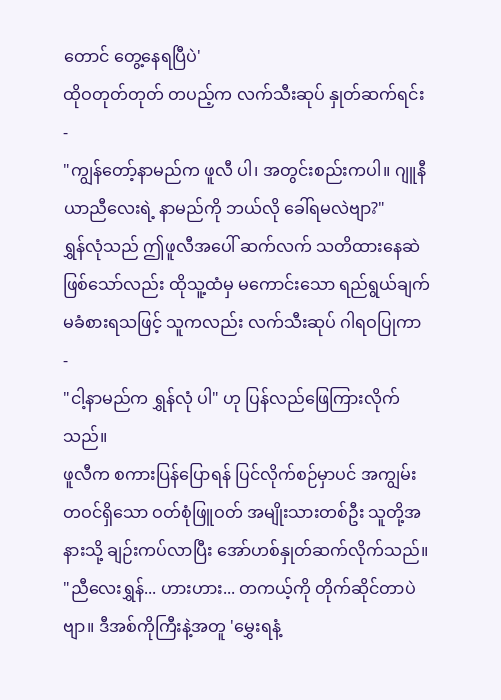တောင် တွေ့နေရပြီပဲ'
ထိုဝတုတ်တုတ် တပည့်က လက်သီးဆုပ် နှုတ်ဆက်ရင်း -
"ကျွန်တော့်နာမည်က ဖူလီ ပါ၊ အတွင်းစည်းကပါ။ ဂျူနီယာညီလေးရဲ့ နာမည်ကို ဘယ်လို ခေါ်ရမလဲဗျာ?"
ရွှန်လုံသည် ဤဖူလီအပေါ် ဆက်လက် သတိထားနေဆဲ ဖြစ်သော်လည်း ထိုသူ့ထံမှ မကောင်းသော ရည်ရွယ်ချက် မခံစားရသဖြင့် သူကလည်း လက်သီးဆုပ် ဂါရဝပြုကာ -
"ငါ့နာမည်က ရွှန်လုံ ပါ" ဟု ပြန်လည်ဖြေကြားလိုက်သည်။
ဖူလီက စကားပြန်ပြောရန် ပြင်လိုက်စဉ်မှာပင် အကျွမ်းတဝင်ရှိသော ဝတ်စုံဖြူဝတ် အမျိုးသားတစ်ဦး သူတို့အနားသို့ ချဉ်းကပ်လာပြီး အော်ဟစ်နှုတ်ဆက်လိုက်သည်။
"ညီလေးရွှန်... ဟားဟား... တကယ့်ကို တိုက်ဆိုင်တာပဲဗျာ။ ဒီအစ်ကိုကြီးနဲ့အတူ 'မွှေးရနံ့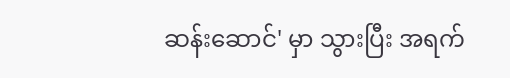ဆန်းဆောင်' မှာ သွားပြီး အရက်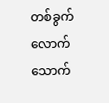တစ်ခွက်လောက် သောက်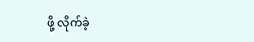ဖို့ လိုက်ခဲ့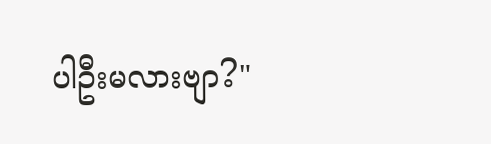ပါဦးမလားဗျာ?"